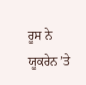ਰੂਸ ਨੇ ਯੂਕਰੇਨ ’ਤੇ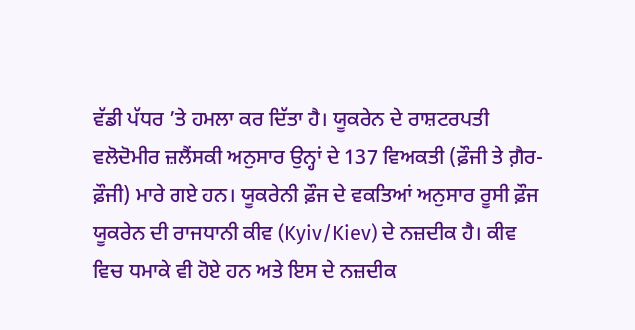ਵੱਡੀ ਪੱਧਰ ’ਤੇ ਹਮਲਾ ਕਰ ਦਿੱਤਾ ਹੈ। ਯੂਕਰੇਨ ਦੇ ਰਾਸ਼ਟਰਪਤੀ ਵਲੋਦੋਮੀਰ ਜ਼ਲੈਂਸਕੀ ਅਨੁਸਾਰ ਉਨ੍ਹਾਂ ਦੇ 137 ਵਿਅਕਤੀ (ਫ਼ੌਜੀ ਤੇ ਗ਼ੈਰ-ਫ਼ੌਜੀ) ਮਾਰੇ ਗਏ ਹਨ। ਯੂਕਰੇਨੀ ਫ਼ੌਜ ਦੇ ਵਕਤਿਆਂ ਅਨੁਸਾਰ ਰੂਸੀ ਫ਼ੌਜ ਯੂਕਰੇਨ ਦੀ ਰਾਜਧਾਨੀ ਕੀਵ (Kyiv/Kiev) ਦੇ ਨਜ਼ਦੀਕ ਹੈ। ਕੀਵ ਵਿਚ ਧਮਾਕੇ ਵੀ ਹੋਏ ਹਨ ਅਤੇ ਇਸ ਦੇ ਨਜ਼ਦੀਕ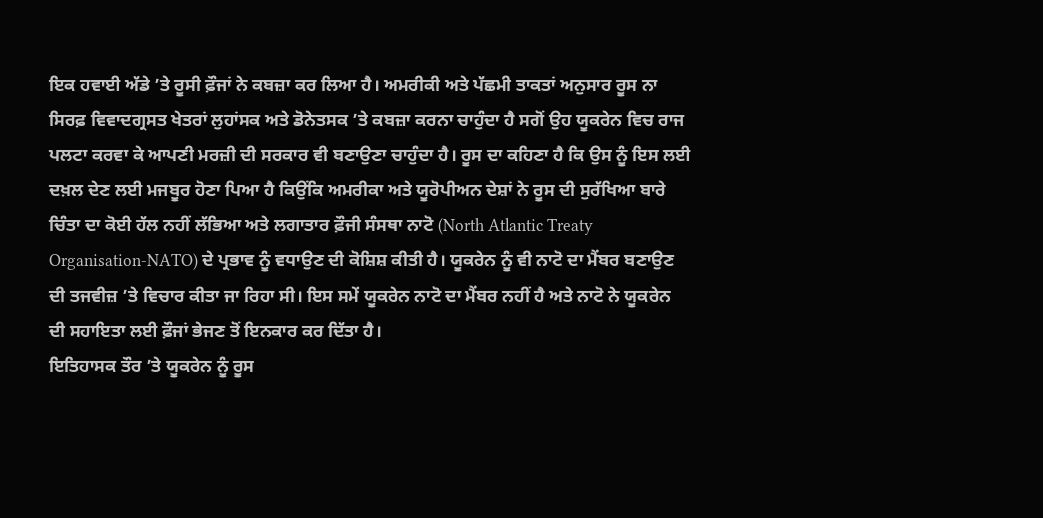ਇਕ ਹਵਾਈ ਅੱਡੇ ’ਤੇ ਰੂਸੀ ਫ਼ੌਜਾਂ ਨੇ ਕਬਜ਼ਾ ਕਰ ਲਿਆ ਹੈ। ਅਮਰੀਕੀ ਅਤੇ ਪੱਛਮੀ ਤਾਕਤਾਂ ਅਨੁਸਾਰ ਰੂਸ ਨਾ ਸਿਰਫ਼ ਵਿਵਾਦਗ੍ਰਸਤ ਖੇਤਰਾਂ ਲੁਹਾਂਸਕ ਅਤੇ ਡੋਨੇਤਸਕ ’ਤੇ ਕਬਜ਼ਾ ਕਰਨਾ ਚਾਹੁੰਦਾ ਹੈ ਸਗੋਂ ਉਹ ਯੂਕਰੇਨ ਵਿਚ ਰਾਜ ਪਲਟਾ ਕਰਵਾ ਕੇ ਆਪਣੀ ਮਰਜ਼ੀ ਦੀ ਸਰਕਾਰ ਵੀ ਬਣਾਉਣਾ ਚਾਹੁੰਦਾ ਹੈ। ਰੂਸ ਦਾ ਕਹਿਣਾ ਹੈ ਕਿ ਉਸ ਨੂੰ ਇਸ ਲਈ ਦਖ਼ਲ ਦੇਣ ਲਈ ਮਜਬੂਰ ਹੋਣਾ ਪਿਆ ਹੈ ਕਿਉਂਕਿ ਅਮਰੀਕਾ ਅਤੇ ਯੂਰੋਪੀਅਨ ਦੇਸ਼ਾਂ ਨੇ ਰੂਸ ਦੀ ਸੁਰੱਖਿਆ ਬਾਰੇ ਚਿੰਤਾ ਦਾ ਕੋਈ ਹੱਲ ਨਹੀਂ ਲੱਭਿਆ ਅਤੇ ਲਗਾਤਾਰ ਫ਼ੌਜੀ ਸੰਸਥਾ ਨਾਟੋ (North Atlantic Treaty Organisation-NATO) ਦੇ ਪ੍ਰਭਾਵ ਨੂੰ ਵਧਾਉਣ ਦੀ ਕੋਸ਼ਿਸ਼ ਕੀਤੀ ਹੈ। ਯੂਕਰੇਨ ਨੂੰ ਵੀ ਨਾਟੋ ਦਾ ਮੈਂਬਰ ਬਣਾਉਣ ਦੀ ਤਜਵੀਜ਼ ’ਤੇ ਵਿਚਾਰ ਕੀਤਾ ਜਾ ਰਿਹਾ ਸੀ। ਇਸ ਸਮੇਂ ਯੂਕਰੇਨ ਨਾਟੋ ਦਾ ਮੈਂਬਰ ਨਹੀਂ ਹੈ ਅਤੇ ਨਾਟੋ ਨੇ ਯੂਕਰੇਨ ਦੀ ਸਹਾਇਤਾ ਲਈ ਫ਼ੌਜਾਂ ਭੇਜਣ ਤੋਂ ਇਨਕਾਰ ਕਰ ਦਿੱਤਾ ਹੈ।
ਇਤਿਹਾਸਕ ਤੌਰ ’ਤੇ ਯੂਕਰੇਨ ਨੂੰ ਰੂਸ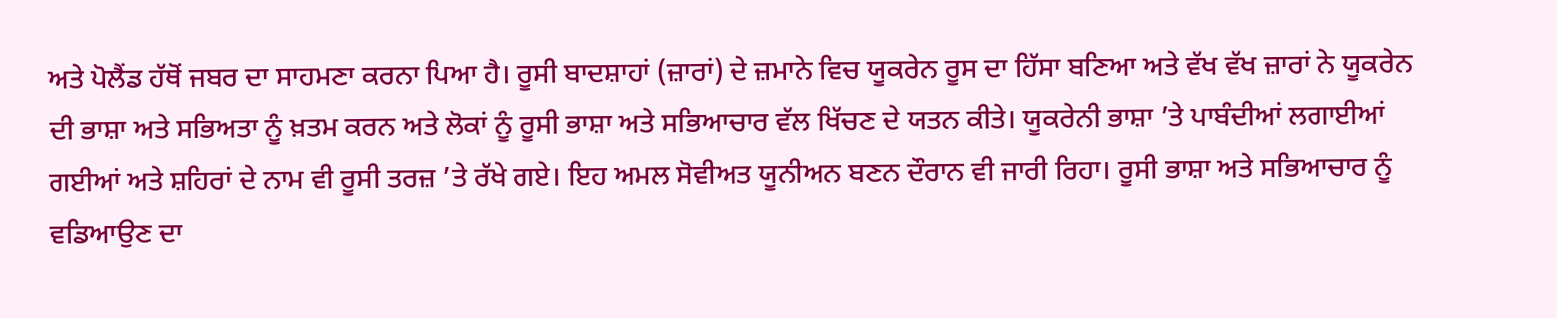ਅਤੇ ਪੋਲੈਂਡ ਹੱਥੋਂ ਜਬਰ ਦਾ ਸਾਹਮਣਾ ਕਰਨਾ ਪਿਆ ਹੈ। ਰੂਸੀ ਬਾਦਸ਼ਾਹਾਂ (ਜ਼ਾਰਾਂ) ਦੇ ਜ਼ਮਾਨੇ ਵਿਚ ਯੂਕਰੇਨ ਰੂਸ ਦਾ ਹਿੱਸਾ ਬਣਿਆ ਅਤੇ ਵੱਖ ਵੱਖ ਜ਼ਾਰਾਂ ਨੇ ਯੂਕਰੇਨ ਦੀ ਭਾਸ਼ਾ ਅਤੇ ਸਭਿਅਤਾ ਨੂੰ ਖ਼ਤਮ ਕਰਨ ਅਤੇ ਲੋਕਾਂ ਨੂੰ ਰੂਸੀ ਭਾਸ਼ਾ ਅਤੇ ਸਭਿਆਚਾਰ ਵੱਲ ਖਿੱਚਣ ਦੇ ਯਤਨ ਕੀਤੇ। ਯੂਕਰੇਨੀ ਭਾਸ਼ਾ ’ਤੇ ਪਾਬੰਦੀਆਂ ਲਗਾਈਆਂ ਗਈਆਂ ਅਤੇ ਸ਼ਹਿਰਾਂ ਦੇ ਨਾਮ ਵੀ ਰੂਸੀ ਤਰਜ਼ ’ਤੇ ਰੱਖੇ ਗਏ। ਇਹ ਅਮਲ ਸੋਵੀਅਤ ਯੂਨੀਅਨ ਬਣਨ ਦੌਰਾਨ ਵੀ ਜਾਰੀ ਰਿਹਾ। ਰੂਸੀ ਭਾਸ਼ਾ ਅਤੇ ਸਭਿਆਚਾਰ ਨੂੰ ਵਡਿਆਉਣ ਦਾ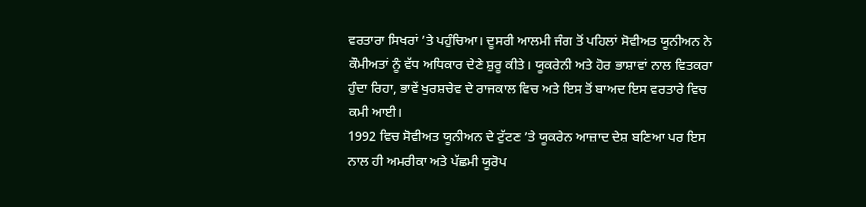ਵਰਤਾਰਾ ਸਿਖਰਾਂ ’ਤੇ ਪਹੁੰਚਿਆ। ਦੂਸਰੀ ਆਲਮੀ ਜੰਗ ਤੋਂ ਪਹਿਲਾਂ ਸੋਵੀਅਤ ਯੂਨੀਅਨ ਨੇ ਕੌਮੀਅਤਾਂ ਨੂੰ ਵੱਧ ਅਧਿਕਾਰ ਦੇਣੇ ਸ਼ੁਰੂ ਕੀਤੇ। ਯੂਕਰੇਨੀ ਅਤੇ ਹੋਰ ਭਾਸ਼ਾਵਾਂ ਨਾਲ ਵਿਤਕਰਾ ਹੁੰਦਾ ਰਿਹਾ, ਭਾਵੇਂ ਖੁਰਸ਼ਚੇਵ ਦੇ ਰਾਜਕਾਲ ਵਿਚ ਅਤੇ ਇਸ ਤੋਂ ਬਾਅਦ ਇਸ ਵਰਤਾਰੇ ਵਿਚ ਕਮੀ ਆਈ।
1992 ਵਿਚ ਸੋਵੀਅਤ ਯੂਨੀਅਨ ਦੇ ਟੁੱਟਣ ’ਤੇ ਯੂਕਰੇਨ ਆਜ਼ਾਦ ਦੇਸ਼ ਬਣਿਆ ਪਰ ਇਸ ਨਾਲ ਹੀ ਅਮਰੀਕਾ ਅਤੇ ਪੱਛਮੀ ਯੂਰੋਪ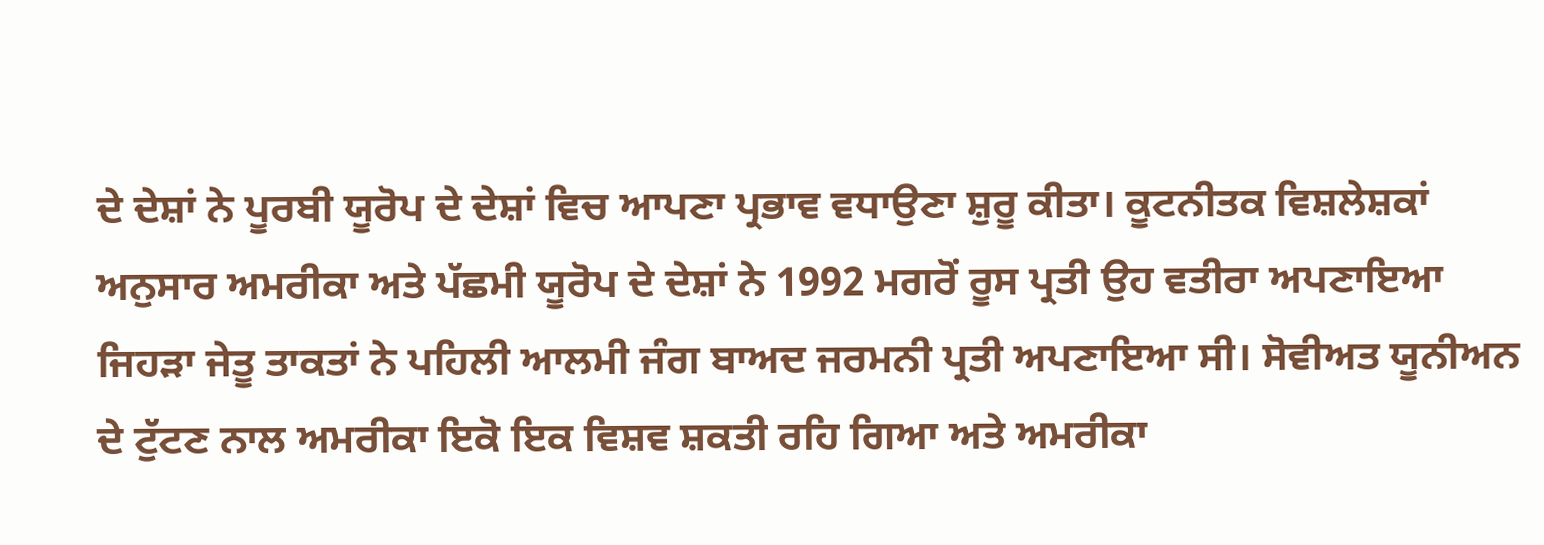ਦੇ ਦੇਸ਼ਾਂ ਨੇ ਪੂਰਬੀ ਯੂਰੋਪ ਦੇ ਦੇਸ਼ਾਂ ਵਿਚ ਆਪਣਾ ਪ੍ਰਭਾਵ ਵਧਾਉਣਾ ਸ਼ੁਰੂ ਕੀਤਾ। ਕੂਟਨੀਤਕ ਵਿਸ਼ਲੇਸ਼ਕਾਂ ਅਨੁਸਾਰ ਅਮਰੀਕਾ ਅਤੇ ਪੱਛਮੀ ਯੂਰੋਪ ਦੇ ਦੇਸ਼ਾਂ ਨੇ 1992 ਮਗਰੋਂ ਰੂਸ ਪ੍ਰਤੀ ਉਹ ਵਤੀਰਾ ਅਪਣਾਇਆ ਜਿਹੜਾ ਜੇਤੂ ਤਾਕਤਾਂ ਨੇ ਪਹਿਲੀ ਆਲਮੀ ਜੰਗ ਬਾਅਦ ਜਰਮਨੀ ਪ੍ਰਤੀ ਅਪਣਾਇਆ ਸੀ। ਸੋਵੀਅਤ ਯੂਨੀਅਨ ਦੇ ਟੁੱਟਣ ਨਾਲ ਅਮਰੀਕਾ ਇਕੋ ਇਕ ਵਿਸ਼ਵ ਸ਼ਕਤੀ ਰਹਿ ਗਿਆ ਅਤੇ ਅਮਰੀਕਾ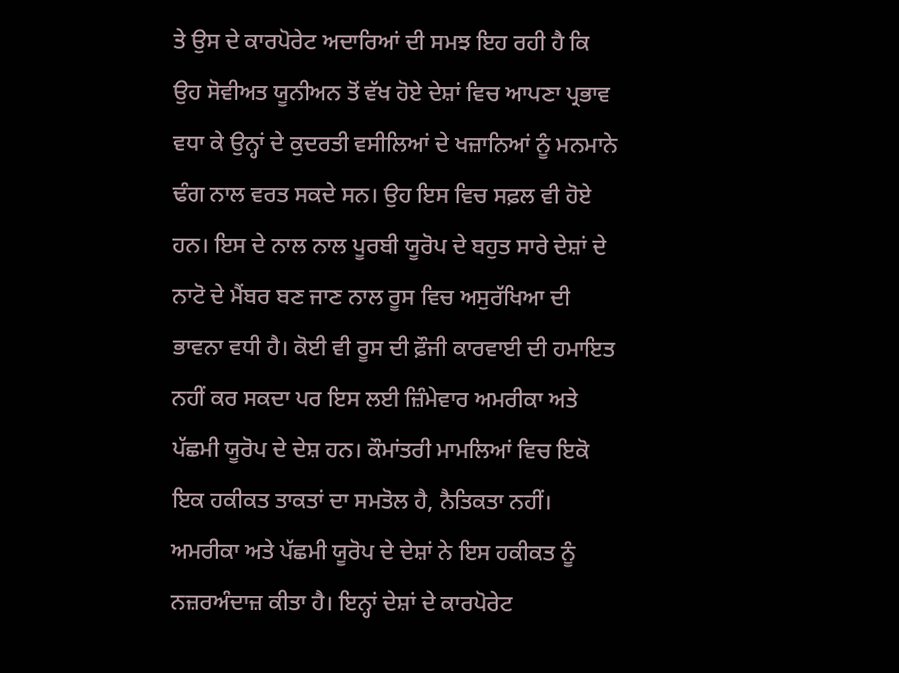ਤੇ ਉਸ ਦੇ ਕਾਰਪੋਰੇਟ ਅਦਾਰਿਆਂ ਦੀ ਸਮਝ ਇਹ ਰਹੀ ਹੈ ਕਿ ਉਹ ਸੋਵੀਅਤ ਯੂਨੀਅਨ ਤੋਂ ਵੱਖ ਹੋਏ ਦੇਸ਼ਾਂ ਵਿਚ ਆਪਣਾ ਪ੍ਰਭਾਵ ਵਧਾ ਕੇ ਉਨ੍ਹਾਂ ਦੇ ਕੁਦਰਤੀ ਵਸੀਲਿਆਂ ਦੇ ਖਜ਼ਾਨਿਆਂ ਨੂੰ ਮਨਮਾਨੇ ਢੰਗ ਨਾਲ ਵਰਤ ਸਕਦੇ ਸਨ। ਉਹ ਇਸ ਵਿਚ ਸਫ਼ਲ ਵੀ ਹੋਏ ਹਨ। ਇਸ ਦੇ ਨਾਲ ਨਾਲ ਪੂਰਬੀ ਯੂਰੋਪ ਦੇ ਬਹੁਤ ਸਾਰੇ ਦੇਸ਼ਾਂ ਦੇ ਨਾਟੋ ਦੇ ਮੈਂਬਰ ਬਣ ਜਾਣ ਨਾਲ ਰੂਸ ਵਿਚ ਅਸੁਰੱਖਿਆ ਦੀ ਭਾਵਨਾ ਵਧੀ ਹੈ। ਕੋਈ ਵੀ ਰੂਸ ਦੀ ਫ਼ੌਜੀ ਕਾਰਵਾਈ ਦੀ ਹਮਾਇਤ ਨਹੀਂ ਕਰ ਸਕਦਾ ਪਰ ਇਸ ਲਈ ਜ਼ਿੰਮੇਵਾਰ ਅਮਰੀਕਾ ਅਤੇ ਪੱਛਮੀ ਯੂਰੋਪ ਦੇ ਦੇਸ਼ ਹਨ। ਕੌਮਾਂਤਰੀ ਮਾਮਲਿਆਂ ਵਿਚ ਇਕੋ ਇਕ ਹਕੀਕਤ ਤਾਕਤਾਂ ਦਾ ਸਮਤੋਲ ਹੈ, ਨੈਤਿਕਤਾ ਨਹੀਂ। ਅਮਰੀਕਾ ਅਤੇ ਪੱਛਮੀ ਯੂਰੋਪ ਦੇ ਦੇਸ਼ਾਂ ਨੇ ਇਸ ਹਕੀਕਤ ਨੂੰ ਨਜ਼ਰਅੰਦਾਜ਼ ਕੀਤਾ ਹੈ। ਇਨ੍ਹਾਂ ਦੇਸ਼ਾਂ ਦੇ ਕਾਰਪੋਰੇਟ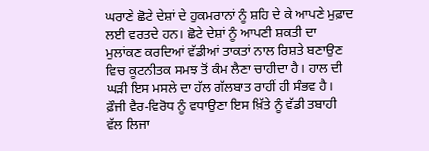ਘਰਾਣੇ ਛੋਟੇ ਦੇਸ਼ਾਂ ਦੇ ਹੁਕਮਰਾਨਾਂ ਨੂੰ ਸ਼ਹਿ ਦੇ ਕੇ ਆਪਣੇ ਮੁਫ਼ਾਦ ਲਈ ਵਰਤਦੇ ਹਨ। ਛੋਟੇ ਦੇਸ਼ਾਂ ਨੂੰ ਆਪਣੀ ਸ਼ਕਤੀ ਦਾ ਮੁਲਾਂਕਣ ਕਰਦਿਆਂ ਵੱਡੀਆਂ ਤਾਕਤਾਂ ਨਾਲ ਰਿਸ਼ਤੇ ਬਣਾਉਣ ਵਿਚ ਕੂਟਨੀਤਕ ਸਮਝ ਤੋਂ ਕੰਮ ਲੈਣਾ ਚਾਹੀਦਾ ਹੈ। ਹਾਲ ਦੀ ਘੜੀ ਇਸ ਮਸਲੇ ਦਾ ਹੱਲ ਗੱਲਬਾਤ ਰਾਹੀਂ ਹੀ ਸੰਭਵ ਹੈ। ਫ਼ੌਜੀ ਵੈਰ-ਵਿਰੋਧ ਨੂੰ ਵਧਾਉਣਾ ਇਸ ਖ਼ਿੱਤੇ ਨੂੰ ਵੱਡੀ ਤਬਾਹੀ ਵੱਲ ਲਿਜਾ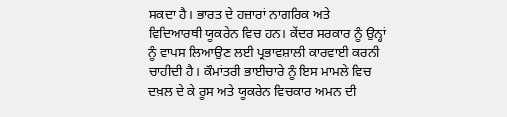ਸਕਦਾ ਹੈ। ਭਾਰਤ ਦੇ ਹਜ਼ਾਰਾਂ ਨਾਗਰਿਕ ਅਤੇ ਵਿਦਿਆਰਥੀ ਯੂਕਰੇਨ ਵਿਚ ਹਨ। ਕੇਂਦਰ ਸਰਕਾਰ ਨੂੰ ਉਨ੍ਹਾਂ ਨੂੰ ਵਾਪਸ ਲਿਆਉਣ ਲਈ ਪ੍ਰਭਾਵਸ਼ਾਲੀ ਕਾਰਵਾਈ ਕਰਨੀ ਚਾਹੀਦੀ ਹੈ। ਕੌਮਾਂਤਰੀ ਭਾਈਚਾਰੇ ਨੂੰ ਇਸ ਮਾਮਲੇ ਵਿਚ ਦਖ਼ਲ ਦੇ ਕੇ ਰੂਸ ਅਤੇ ਯੂਕਰੇਨ ਵਿਚਕਾਰ ਅਮਨ ਦੀ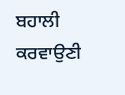ਬਹਾਲੀ ਕਰਵਾਉਣੀ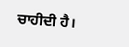ਚਾਹੀਦੀ ਹੈ।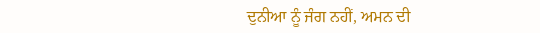ਦੁਨੀਆ ਨੂੰ ਜੰਗ ਨਹੀਂ, ਅਮਨ ਦੀ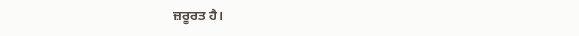ਜ਼ਰੂਰਤ ਹੈ।